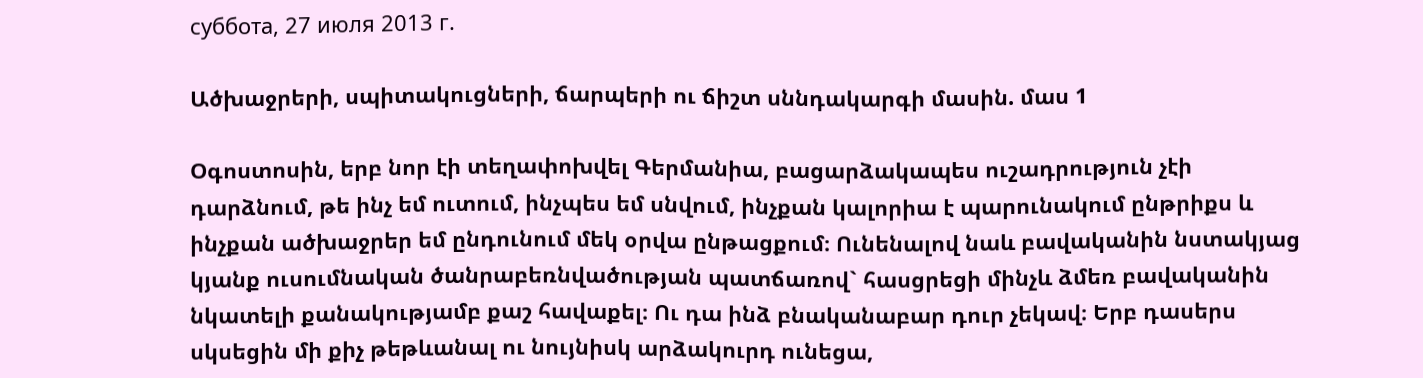суббота, 27 июля 2013 г.

Ածխաջրերի, սպիտակուցների, ճարպերի ու ճիշտ սննդակարգի մասին. մաս 1

Օգոստոսին, երբ նոր էի տեղափոխվել Գերմանիա, բացարձակապես ուշադրություն չէի դարձնում, թե ինչ եմ ուտում, ինչպես եմ սնվում, ինչքան կալորիա է պարունակում ընթրիքս և ինչքան ածխաջրեր եմ ընդունում մեկ օրվա ընթացքում։ Ունենալով նաև բավականին նստակյաց կյանք ուսումնական ծանրաբեռնվածության պատճառով` հասցրեցի մինչև ձմեռ բավականին նկատելի քանակությամբ քաշ հավաքել։ Ու դա ինձ բնականաբար դուր չեկավ։ Երբ դասերս սկսեցին մի քիչ թեթևանալ ու նույնիսկ արձակուրդ ունեցա,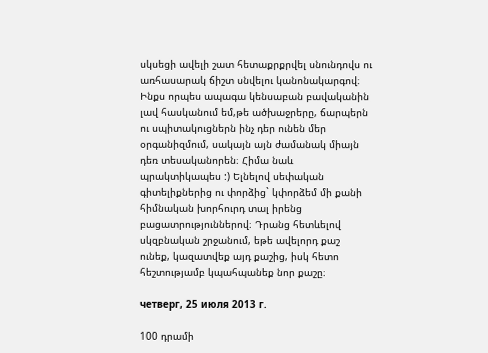սկսեցի ավելի շատ հետաքրքրվել սնունդովս ու առհասարակ ճիշտ սնվելու կանոնակարգով։ Ինքս որպես ապագա կենսաբան բավականին լավ հասկանում եմ,թե ածխաջրերը, ճարպերն ու սպիտակուցներն ինչ դեր ունեն մեր օրգանիզմում, սակայն այն ժամանակ միայն դեռ տեսականորեն։ Հիմա նաև պրակտիկապես :) Ելնելով սեփական գիտելիքներից ու փորձից` կփորձեմ մի քանի հիմնական խորհուրդ տալ իրենց բացատրություններով։ Դրանց հետևելով սկզբնական շրջանում, եթե ավելորդ քաշ ունեք, կազատվեք այդ քաշից, իսկ հետո հեշտությամբ կպահպանեք նոր քաշը։

четверг, 25 июля 2013 г.

100 դրամի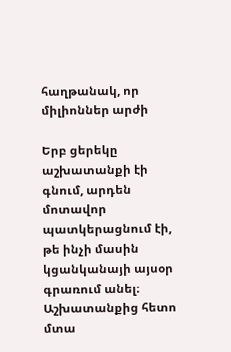հաղթանակ, որ միլիոններ արժի

Երբ ցերեկը աշխատանքի էի գնում, արդեն մոտավոր պատկերացնում էի, թե ինչի մասին կցանկանայի այսօր գրառում անել։ Աշխատանքից հետո մտա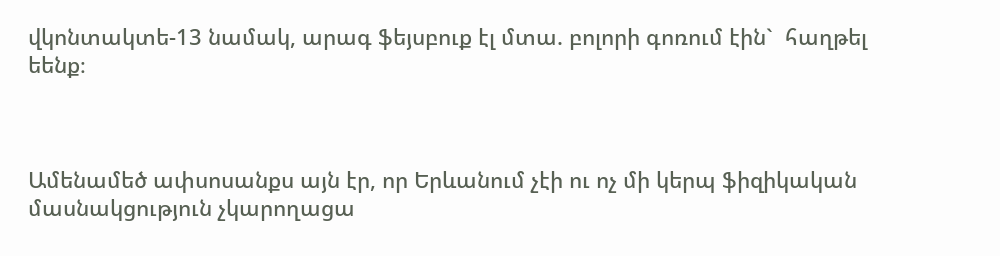վկոնտակտե-13 նամակ, արագ ֆեյսբուք էլ մտա. բոլորի գոռում էին`  հաղթել եենք։



Ամենամեծ ափսոսանքս այն էր, որ Երևանում չէի ու ոչ մի կերպ ֆիզիկական մասնակցություն չկարողացա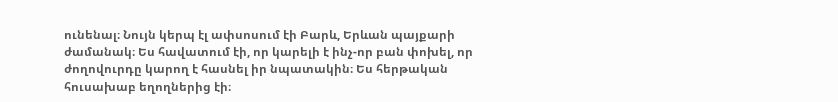ունենալ։ Նույն կերպ էլ ափսոսում էի Բարև, Երևան պայքարի ժամանակ։ Ես հավատում էի, որ կարելի է ինչ-որ բան փոխել, որ ժողովուրդը կարող է հասնել իր նպատակին։ Ես հերթական հուսախաբ եղողներից էի։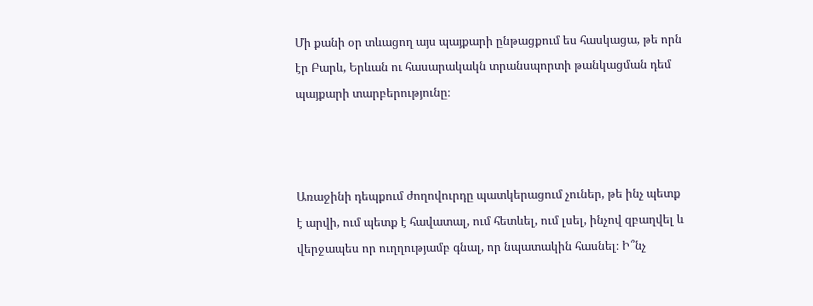Մի քանի օր տևացող այս պայքարի ընթացքում ես հասկացա, թե որն էր Բարև, Երևան ու հասարակակն տրանսպորտի թանկացման դեմ պայքարի տարբերությունը։



Առաջինի դեպքում ժողովուրդը պատկերացում չուներ, թե ինչ պետք է արվի, ում պետք է հավատալ, ում հետևել, ում լսել, ինչով զբաղվել և վերջապես որ ուղղությամբ գնալ, որ նպատակին հասնել։ Ի՞նչ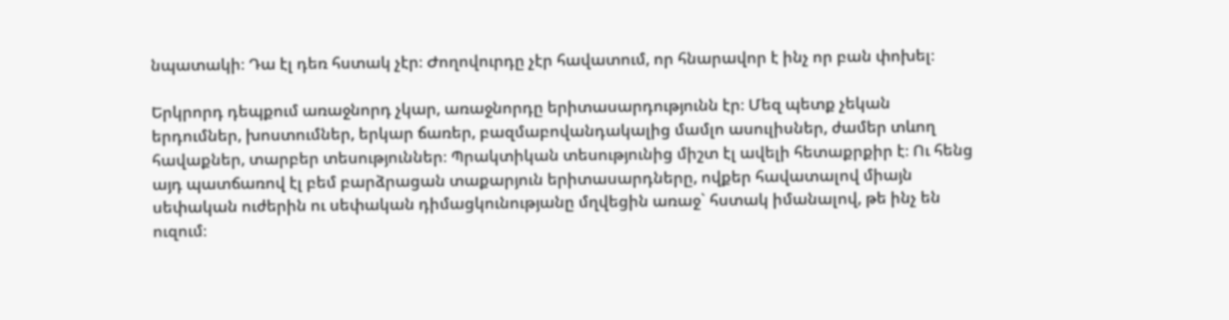նպատակի։ Դա էլ դեռ հստակ չէր։ Ժողովուրդը չէր հավատում, որ հնարավոր է ինչ որ բան փոխել։

Երկրորդ դեպքում առաջնորդ չկար, առաջնորդը երիտասարդությունն էր։ Մեզ պետք չեկան երդումներ, խոստումներ, երկար ճառեր, բազմաբովանդակալից մամլո ասուլիսներ, ժամեր տևող հավաքներ, տարբեր տեսություններ։ Պրակտիկան տեսությունից միշտ էլ ավելի հետաքրքիր է։ Ու հենց այդ պատճառով էլ բեմ բարձրացան տաքարյուն երիտասարդները, ովքեր հավատալով միայն սեփական ուժերին ու սեփական դիմացկունությանը մղվեցին առաջ` հստակ իմանալով, թե ինչ են ուզում։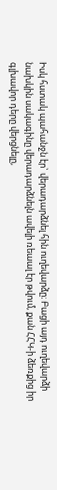Իսկ հստակ պահանջն էր` վերադարձնել հին ուղեվարձը։ Բացի այդ ուղեվարձի նախկին սակագինը վերադարձնելն ավելի ռեաալ էր թվում, քան ՀՀԿ-ի ձեռքից իր գլխավոր դերը վերցնելը,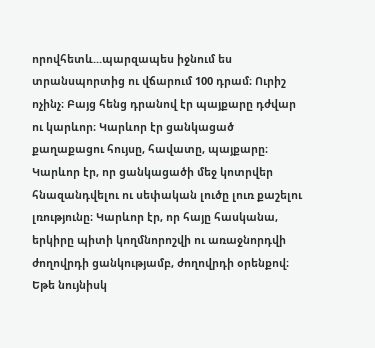որովհետև...պարզապես իջնում ես տրանսպորտից ու վճարում 100 դրամ։ Ուրիշ ոչինչ։ Բայց հենց դրանով էր պայքարը դժվար ու կարևոր։ Կարևոր էր ցանկացած քաղաքացու հույսը, հավատը, պայքարը։ Կարևոր էր, որ ցանկացածի մեջ կոտրվեր հնազանդվելու ու սեփական լուծը լուռ քաշելու լռությունը։ Կարևոր էր, որ հայը հասկանա, երկիրը պիտի կողմնորոշվի ու առաջնորդվի ժողովրդի ցանկությամբ, ժողովրդի օրենքով։ Եթե նույնիսկ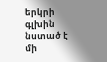երկրի գլխին նստած է մի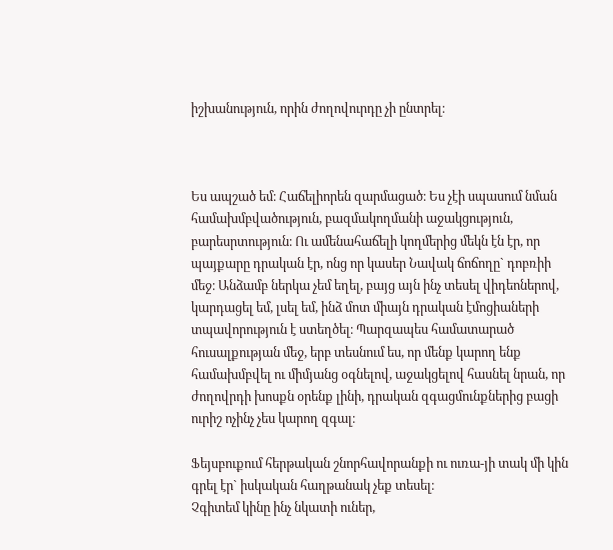իշխանություն, որին ժողովուրդը չի ընտրել։



Ես ապշած եմ։ Հաճելիորեն զարմացած։ Ես չէի սպասում նման համախմբվածություն, բազմակողմանի աջակցություն, բարեսրտություն։ Ու ամենահաճելի կողմերից մեկն էն էր, որ պայքարը դրական էր, ոնց որ կասեր Նավակ ճոճողը` դոբռիի մեջ։ Անձամբ ներկա չեմ եղել, բայց այն ինչ տեսել վիդեոներով, կարդացել եմ, լսել եմ, ինձ մոտ միայն դրական էմոցիաների տպավորություն է ստեղծել։ Պարզապես համատարած հուսալքության մեջ, երբ տեսնում ես, որ մենք կարող ենք համախմբվել ու միմյանց օգնելով, աջակցելով հասնել նրան, որ ժողովրդի խոսքն օրենք լինի, դրական զգացմունքներից բացի ուրիշ ոչինչ չես կարող զգալ։

Ֆեյսբուքում հերթական շնորհավորանքի ու ուռա-յի տակ մի կին գրել էր` իսկական հաղթանակ չեք տեսել։
Չգիտեմ կինը ինչ նկատի ուներ,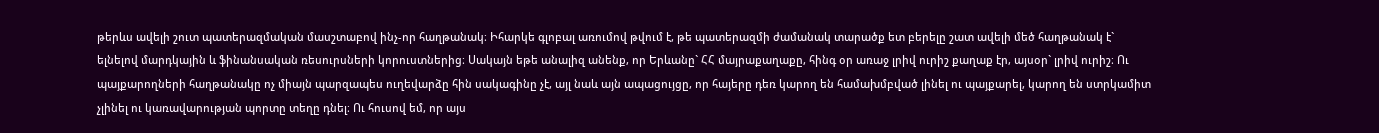թերևս ավելի շուտ պատերազմական մասշտաբով ինչ-որ հաղթանակ։ Իհարկե գլոբալ առումով թվում է, թե պատերազմի ժամանակ տարածք ետ բերելը շատ ավելի մեծ հաղթանակ է` ելնելով մարդկային և ֆինանսական ռեսուրսների կորուստներից։ Սակայն եթե անալիզ անենք, որ Երևանը` ՀՀ մայրաքաղաքը, հինգ օր առաջ լրիվ ուրիշ քաղաք էր, այսօր` լրիվ ուրիշ։ Ու պայքարողների հաղթանակը ոչ միայն պարզապես ուղեվարձը հին սակագինը չէ, այլ նաև այն ապացույցը, որ հայերը դեռ կարող են համախմբված լինել ու պայքարել, կարող են ստրկամիտ չլինել ու կառավարության պորտը տեղը դնել։ Ու հուսով եմ, որ այս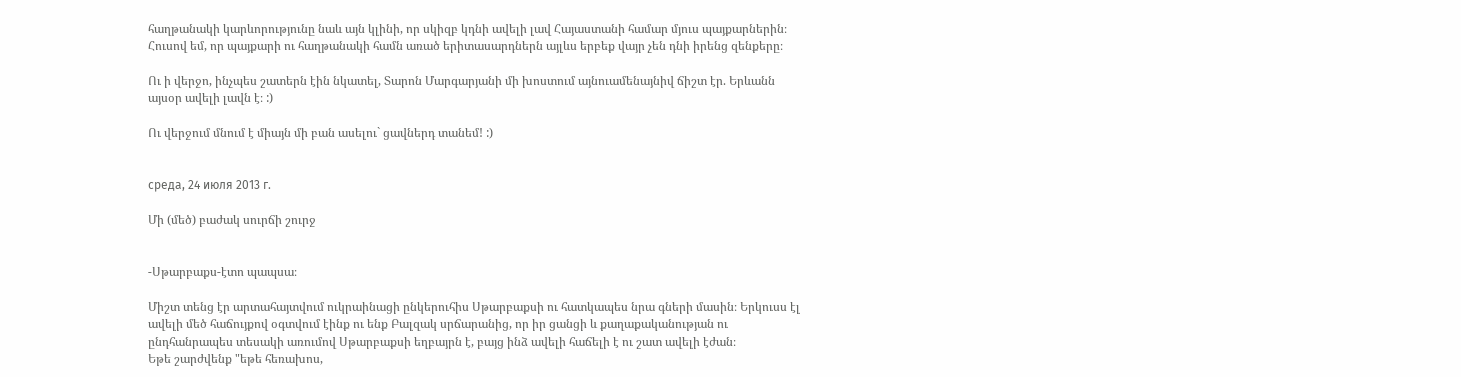հաղթանակի կարևորությունը նաև այն կլինի, որ սկիզբ կդնի ավելի լավ Հայաստանի համար մյուս պայքարներին։ Հուսով եմ, որ պայքարի ու հաղթանակի համն առած երիտասարդներն այլևս երբեք վայր չեն դնի իրենց զենքերը։

Ու ի վերջո, ինչպես շատերն էին նկատել, Տարոն Մարգարյանի մի խոստում այնուամենայնիվ ճիշտ էր. Երևանն այսօր ավելի լավն է։ :)

Ու վերջում մնում է միայն մի բան ասելու` ցավներդ տանեմ! :)


среда, 24 июля 2013 г.

Մի (մեծ) բաժակ սուրճի շուրջ


-Սթարբաքս-էտո պապսա։

Միշտ տենց էր արտահայտվում ուկրաինացի ընկերուհիս Սթարբաքսի ու հատկապես նրա գների մասին։ Երկուսս էլ ավելի մեծ հաճույքով օգտվում էինք ու ենք Բալզակ սրճարանից, որ իր ցանցի և քաղաքականության ու ընդհանրապես տեսակի առումով Սթարբաքսի եղբայրն է, բայց ինձ ավելի հաճելի է ու շատ ավելի էժան։
Եթե շարժվենք "եթե հեռախոս,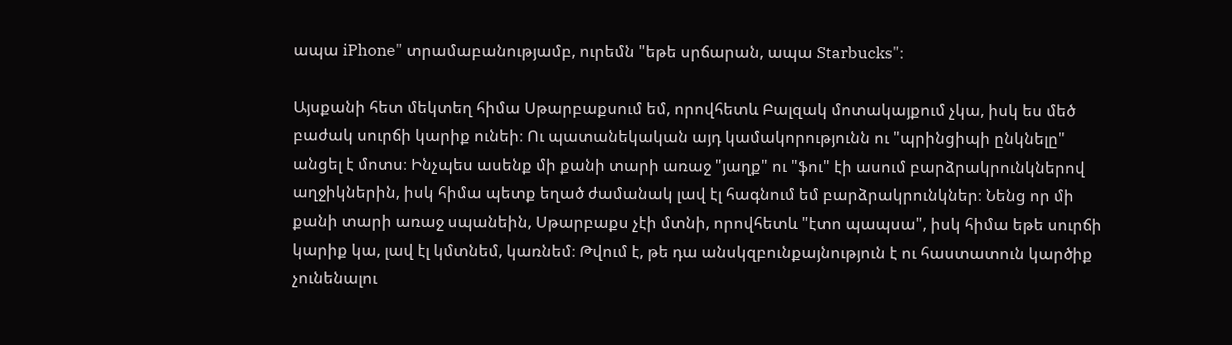ապա iPhone" տրամաբանությամբ, ուրեմն "եթե սրճարան, ապա Starbucks"։

Այսքանի հետ մեկտեղ հիմա Սթարբաքսում եմ, որովհետև Բալզակ մոտակայքում չկա, իսկ ես մեծ բաժակ սուրճի կարիք ունեի։ Ու պատանեկական այդ կամակորությունն ու "պրինցիպի ընկնելը" անցել է մոտս։ Ինչպես ասենք մի քանի տարի առաջ "յաղք" ու "ֆու" էի ասում բարձրակրունկներով աղջիկներին, իսկ հիմա պետք եղած ժամանակ լավ էլ հագնում եմ բարձրակրունկներ։ Նենց որ մի քանի տարի առաջ սպանեին, Սթարբաքս չէի մտնի, որովհետև "էտո պապսա", իսկ հիմա եթե սուրճի կարիք կա, լավ էլ կմտնեմ, կառնեմ։ Թվում է, թե դա անսկզբունքայնություն է ու հաստատուն կարծիք չունենալու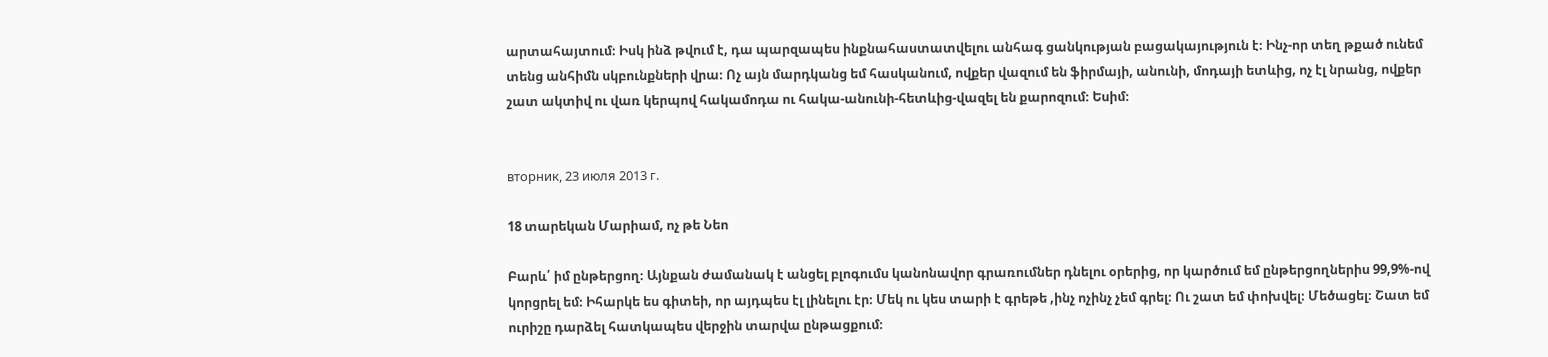արտահայտում։ Իսկ ինձ թվում է, դա պարզապես ինքնահաստատվելու անհագ ցանկության բացակայություն է։ Ինչ-որ տեղ թքած ունեմ տենց անհիմն սկբունքների վրա։ Ոչ այն մարդկանց եմ հասկանում, ովքեր վազում են ֆիրմայի, անունի, մոդայի ետևից, ոչ էլ նրանց, ովքեր շատ ակտիվ ու վառ կերպով հակամոդա ու հակա-անունի-հետևից-վազել են քարոզում։ Եսիմ։


вторник, 23 июля 2013 г.

18 տարեկան Մարիամ, ոչ թե Նեո

Բարև՛ իմ ընթերցող։ Այնքան ժամանակ է անցել բլոգումս կանոնավոր գրառումներ դնելու օրերից, որ կարծում եմ ընթերցողներիս 99,9%-ով կորցրել եմ։ Իհարկե ես գիտեի, որ այդպես էլ լինելու էր։ Մեկ ու կես տարի է գրեթե ,ինչ ոչինչ չեմ գրել։ Ու շատ եմ փոխվել։ Մեծացել։ Շատ եմ ուրիշը դարձել հատկապես վերջին տարվա ընթացքում։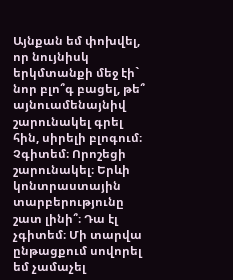Այնքան եմ փոխվել, որ նույնիսկ երկմտանքի մեջ էի` նոր բլո՞գ բացել, թե՞ այնուամենայնիվ շարունակել գրել հին, սիրելի բլոգում։ Չգիտեմ։ Որոշեցի շարունակել։ Երևի կոնտրաստային տարբերությունը շատ լինի՞։ Դա էլ չգիտեմ։ Մի տարվա ընթացքում սովորել եմ չամաչել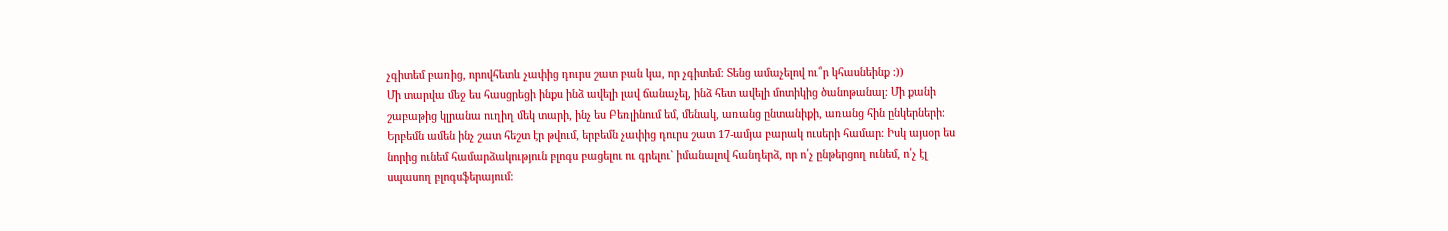չգիտեմ բառից, որովհետև չափից դուրս շատ բան կա, որ չգիտեմ։ Տենց ամաչելով ու՞ր կհասնեինք :))
Մի տարվա մեջ ես հասցրեցի ինքս ինձ ավելի լավ ճանաչել, ինձ հետ ավելի մոտիկից ծանոթանալ։ Մի քանի շաբաթից կլրանա ուղիղ մեկ տարի, ինչ ես Բեռլինում եմ, մենակ, առանց ընտանիքի, առանց հին ընկերների։ Երբեմն ամեն ինչ շատ հեշտ էր թվում, երբեմն չափից դուրս շատ 17-ամյա բարակ ուսերի համար։ Իսկ այսօր ես նորից ունեմ համարձակություն բլոգս բացելու ու գրելու` իմանալով հանդերձ, որ ո՛չ ընթերցող ունեմ, ո՛չ էլ սպասող բլոգսֆերայում։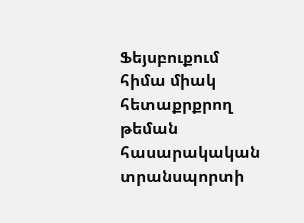Ֆեյսբուքում հիմա միակ հետաքրքրող թեման հասարակական տրանսպորտի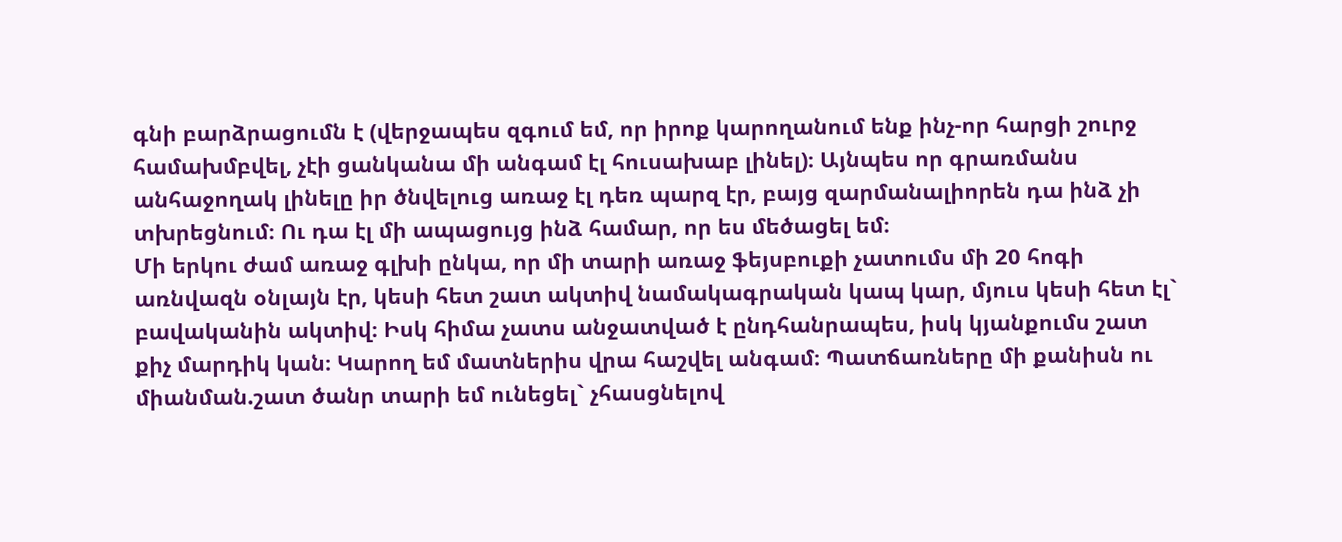գնի բարձրացումն է (վերջապես զգում եմ, որ իրոք կարողանում ենք ինչ-որ հարցի շուրջ համախմբվել, չէի ցանկանա մի անգամ էլ հուսախաբ լինել)։ Այնպես որ գրառմանս անհաջողակ լինելը իր ծնվելուց առաջ էլ դեռ պարզ էր, բայց զարմանալիորեն դա ինձ չի տխրեցնում։ Ու դա էլ մի ապացույց ինձ համար, որ ես մեծացել եմ։
Մի երկու ժամ առաջ գլխի ընկա, որ մի տարի առաջ ֆեյսբուքի չատումս մի 20 հոգի առնվազն օնլայն էր, կեսի հետ շատ ակտիվ նամակագրական կապ կար, մյուս կեսի հետ էլ` բավականին ակտիվ։ Իսկ հիմա չատս անջատված է ընդհանրապես, իսկ կյանքումս շատ քիչ մարդիկ կան։ Կարող եմ մատներիս վրա հաշվել անգամ։ Պատճառները մի քանիսն ու միանման.շատ ծանր տարի եմ ունեցել` չհասցնելով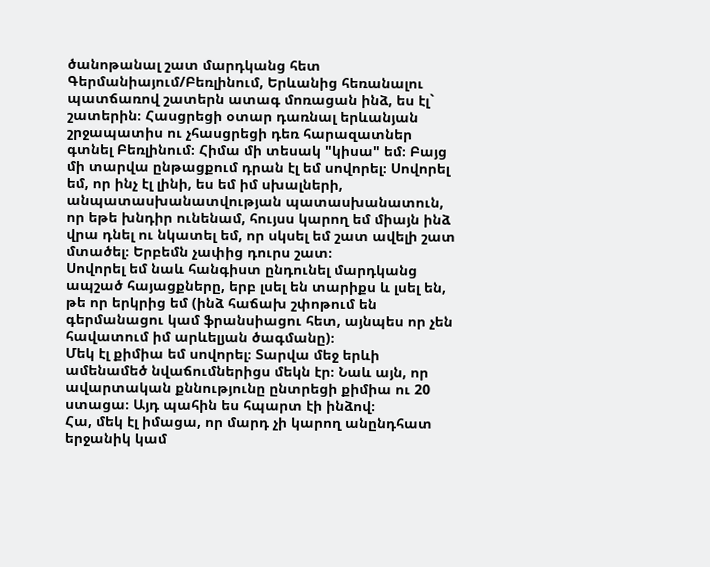ծանոթանալ շատ մարդկանց հետ Գերմանիայում/Բեռլինում, Երևանից հեռանալու պատճառով շատերն ատագ մոռացան ինձ, ես էլ` շատերին։ Հասցրեցի օտար դառնալ երևանյան շրջապատիս ու չհասցրեցի դեռ հարազատներ գտնել Բեռլինում։ Հիմա մի տեսակ "կիսա" եմ։ Բայց մի տարվա ընթացքում դրան էլ եմ սովորել։ Սովորել եմ, որ ինչ էլ լինի, ես եմ իմ սխալների, անպատասխանատվության պատասխանատուն, որ եթե խնդիր ունենամ, հույսս կարող եմ միայն ինձ վրա դնել ու նկատել եմ, որ սկսել եմ շատ ավելի շատ մտածել։ Երբեմն չափից դուրս շատ։
Սովորել եմ նաև հանգիստ ընդունել մարդկանց ապշած հայացքները, երբ լսել են տարիքս և լսել են, թե որ երկրից եմ (ինձ հաճախ շփոթում են գերմանացու կամ ֆրանսիացու հետ, այնպես որ չեն հավատում իմ արևելյան ծագմանը)։
Մեկ էլ քիմիա եմ սովորել։ Տարվա մեջ երևի ամենամեծ նվաճումներիցս մեկն էր։ Նաև այն, որ ավարտական քննությունը ընտրեցի քիմիա ու 20 ստացա։ Այդ պահին ես հպարտ էի ինձով։
Հա, մեկ էլ իմացա, որ մարդ չի կարող անընդհատ երջանիկ կամ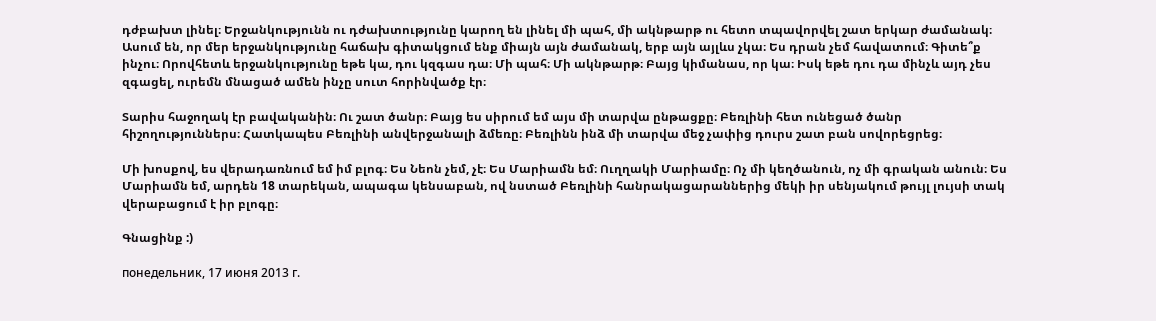դժբախտ լինել։ Երջանկությունն ու դժախտությունը կարող են լինել մի պահ, մի ակնթարթ ու հետո տպավորվել շատ երկար ժամանակ։ Ասում են, որ մեր երջանկությունը հաճախ գիտակցում ենք միայն այն ժամանակ, երբ այն այլևս չկա։ Ես դրան չեմ հավատում։ Գիտե՞ք ինչու։ Որովհետև երջանկությունը եթե կա, դու կզգաս դա։ Մի պահ։ Մի ակնթարթ։ Բայց կիմանաս, որ կա։ Իսկ եթե դու դա մինչև այդ չես զգացել, ուրեմն մնացած ամեն ինչը սուտ հորինվածք էր։

Տարիս հաջողակ էր բավականին։ Ու շատ ծանր։ Բայց ես սիրում եմ այս մի տարվա ընթացքը։ Բեռլինի հետ ունեցած ծանր հիշողություններս։ Հատկապես Բեռլինի անվերջանալի ձմեռը։ Բեռլինն ինձ մի տարվա մեջ չափից դուրս շատ բան սովորեցրեց։

Մի խոսքով, ես վերադառնում եմ իմ բլոգ։ Ես Նեոն չեմ, չէ։ Ես Մարիամն եմ։ Ուղղակի Մարիամը։ Ոչ մի կեղծանուն, ոչ մի գրական անուն։ Ես Մարիամն եմ, արդեն 18 տարեկան, ապագա կենսաբան, ով նստած Բեռլինի հանրակացարաններից մեկի իր սենյակում թույլ լույսի տակ վերաբացում է իր բլոգը։

Գնացինք :)

понедельник, 17 июня 2013 г.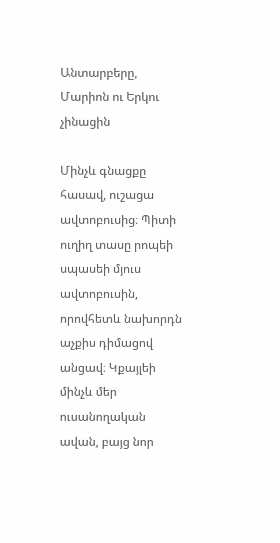Անտարբերը, Մարիոն ու Երկու չինացին

Մինչև գնացքը հասավ, ուշացա ավտոբուսից։ Պիտի ուղիղ տասը րոպեի սպասեի մյուս ավտոբուսին, որովհետև նախորդն աչքիս դիմացով անցավ։ Կքայլեի մինչև մեր ուսանողական ավան, բայց նոր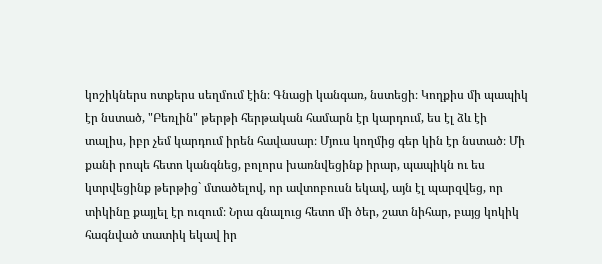կոշիկներս ոտքերս սեղմում էին։ Գնացի կանգառ, նստեցի։ Կողքիս մի պապիկ էր նստած, "Բեռլին" թերթի հերթական համարն էր կարդում, ես էլ ձև էի տալիս, իբր չեմ կարդում իրեն հավասար։ Մյուս կողմից գեր կին էր նստած։ Մի քանի րոպե հետո կանգնեց, բոլորս խառնվեցինք իրար, պապիկն ու ես կտրվեցինք թերթից` մտածելով, որ ավտոբուսն եկավ, այն էլ պարզվեց, որ տիկինը քայլել էր ուզում։ Նրա գնալուց հետո մի ծեր, շատ նիհար, բայց կոկիկ հագնված տատիկ եկավ իր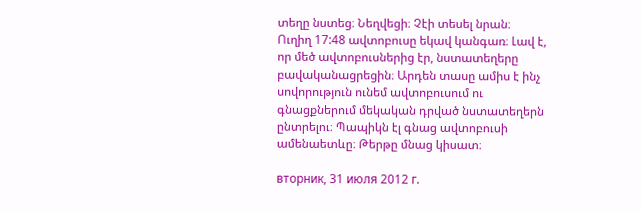տեղը նստեց։ Նեղվեցի։ Չէի տեսել նրան։
Ուղիղ 17:48 ավտոբուսը եկավ կանգառ։ Լավ է, որ մեծ ավտոբուսներից էր, նստատեղերը բավականացրեցին։ Արդեն տասը ամիս է ինչ սովորություն ունեմ ավտոբուսում ու գնացքներում մեկական դրված նստատեղերն ընտրելու։ Պապիկն էլ գնաց ավտոբուսի ամենաետևը։ Թերթը մնաց կիսատ։

вторник, 31 июля 2012 г.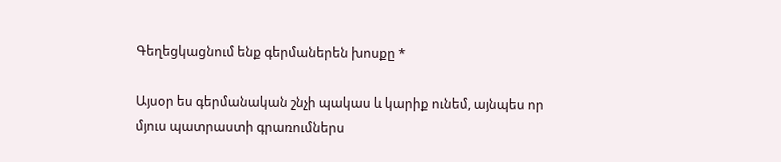Գեղեցկացնում ենք գերմաներեն խոսքը *

Այսօր ես գերմանական շնչի պակաս և կարիք ունեմ, այնպես որ մյուս պատրաստի գրառումներս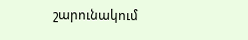շարունակում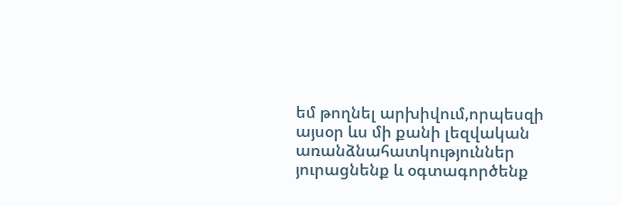եմ թողնել արխիվում,որպեսզի այսօր ևս մի քանի լեզվական առանձնահատկություններ յուրացնենք և օգտագործենք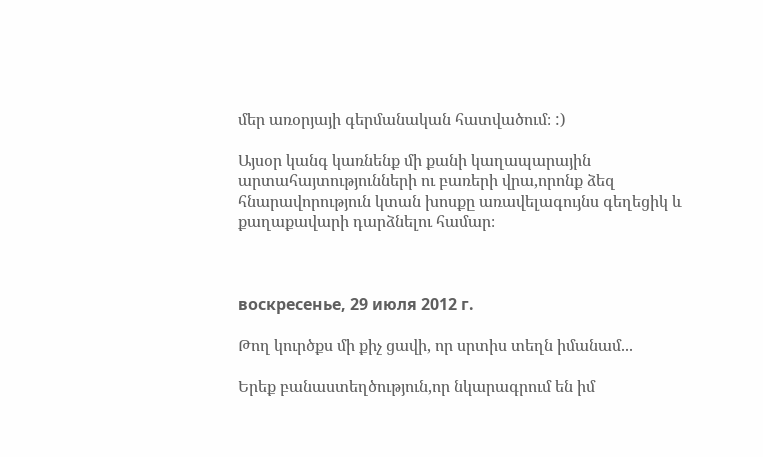մեր առօրյայի գերմանական հատվածում։ :)

Այսօր կանգ կառնենք մի քանի կաղապարային արտահայտությունների ու բառերի վրա,որոնք ձեզ հնարավորություն կտան խոսքը առավելագույնս գեղեցիկ և քաղաքավարի դարձնելու համար։



воскресенье, 29 июля 2012 г.

Թող կուրծքս մի քիչ ցավի, որ սրտիս տեղն իմանամ...

Երեք բանաստեղծություն,որ նկարագրում են իմ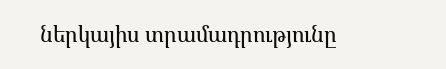ներկայիս տրամադրությունը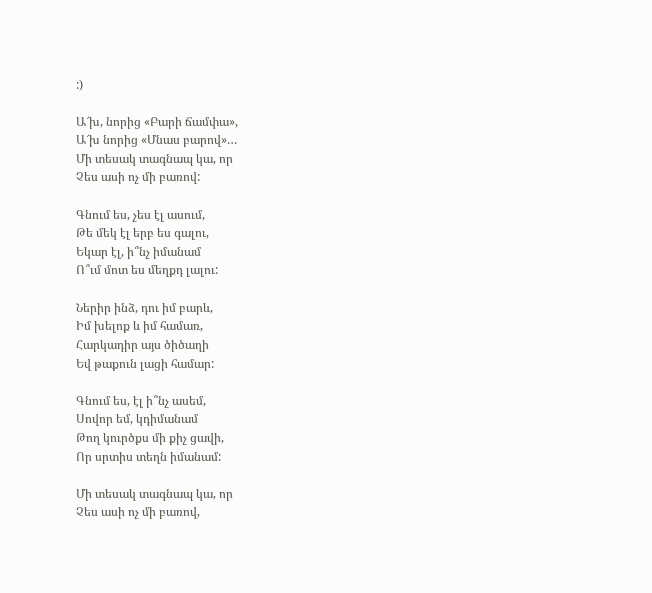:)

Ա՜խ, նորից «Բարի ճամփա»,
Ա՜խ նորից «Մնաս բարով»…
Մի տեսակ տագնապ կա, որ
Չես ասի ոչ մի բառով:

Գնում ես, չես էլ ասում,
Թե մեկ էլ երբ ես գալու,
Եկար էլ, ի՞նչ իմանամ
Ո՞ւմ մոտ ես մեղքդ լալու:

Ներիր ինձ, դու իմ բարև,
Իմ խելոք և իմ համառ,
Հարկադիր այս ծիծաղի
Եվ թաքուն լացի համար:

Գնում ես, էլ ի՞նչ ասեմ,
Սովոր եմ, կդիմանամ
Թող կուրծքս մի քիչ ցավի,
Որ սրտիս տեղն իմանամ:

Մի տեսակ տագնապ կա, որ
Չես ասի ոչ մի բառով,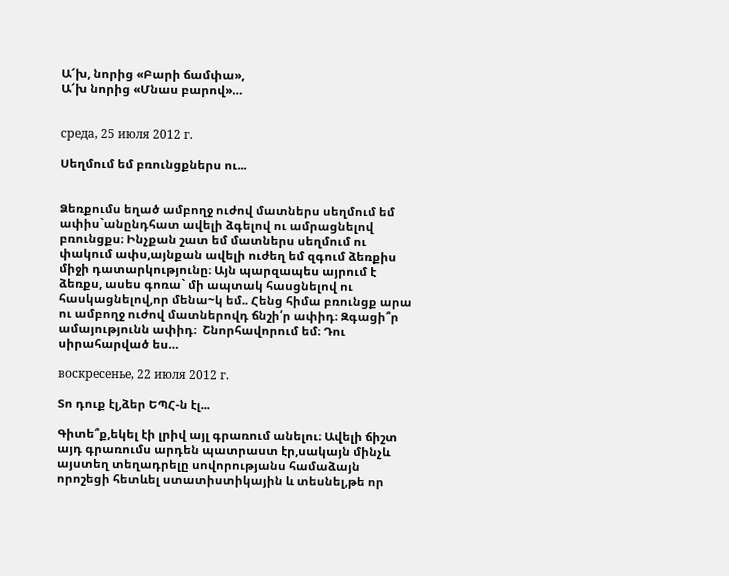Ա՜խ, նորից «Բարի ճամփա»,
Ա՜խ նորից «Մնաս բարով»…


среда, 25 июля 2012 г.

Սեղմում եմ բռունցքներս ու...


Ձեռքումս եղած ամբողջ ուժով մատներս սեղմում եմ ափիս`անընդհատ ավելի ձգելով ու ամրացնելով բռունցքս։ Ինչքան շատ եմ մատներս սեղմում ու փակում ափս,այնքան ավելի ուժեղ եմ զգում ձեռքիս միջի դատարկությունը։ Այն պարզապես այրում է ձեռքս, ասես գոռա` մի ապտակ հասցնելով ու հասկացնելով,որ մենա~կ եմ.. Հենց հիմա բռունցք արա ու ամբողջ ուժով մատներովդ ճնշի՛ր ափիդ։ Զգացի՞ր ամայությունն ափիդ։  Շնորհավորում եմ։ Դու սիրահարված ես…

воскресенье, 22 июля 2012 г.

Տո դուք էլ,ձեր ԵՊՀ-ն էլ...

Գիտե՞ք,եկել էի լրիվ այլ գրառում անելու։ Ավելի ճիշտ այդ գրառումս արդեն պատրաստ էր,սակայն մինչև այստեղ տեղադրելը սովորությանս համաձայն որոշեցի հետևել ստատիստիկային և տեսնել,թե որ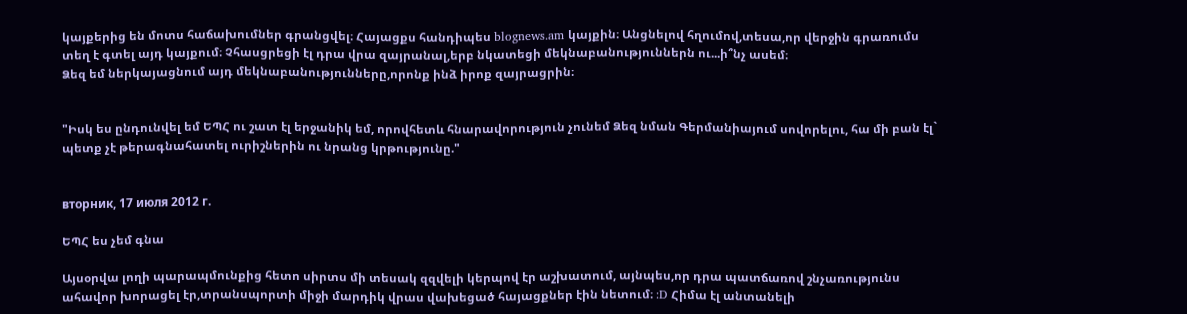կայքերից են մոտս հաճախումներ գրանցվել։ Հայացքս հանդիպես blognews.am կայքին։ Անցնելով հղումով,տեսա,որ վերջին գրառումս տեղ է գտել այդ կայքում։ Չհասցրեցի էլ դրա վրա զայրանալ,երբ նկատեցի մեկնաբանություններն ու...ի՞նչ ասեմ։
Ձեզ եմ ներկայացնում այդ մեկնաբանությունները,որոնք ինձ իրոք զայրացրին։


"Իսկ ես ընդունվել եմ ԵՊՀ ու շատ էլ երջանիկ եմ, որովհետև հնարավորություն չունեմ Ձեզ նման Գերմանիայում սովորելու, հա մի բան էլ` պետք չէ թերագնահատել ուրիշներին ու նրանց կրթությունը."


вторник, 17 июля 2012 г.

ԵՊՀ ես չեմ գնա

Այսօրվա լողի պարապմունքից հետո սիրտս մի տեսակ զզվելի կերպով էր աշխատում, այնպես,որ դրա պատճառով շնչառությունս ահավոր խորացել էր,տրանսպորտի միջի մարդիկ վրաս վախեցած հայացքներ էին նետում։ :D Հիմա էլ անտանելի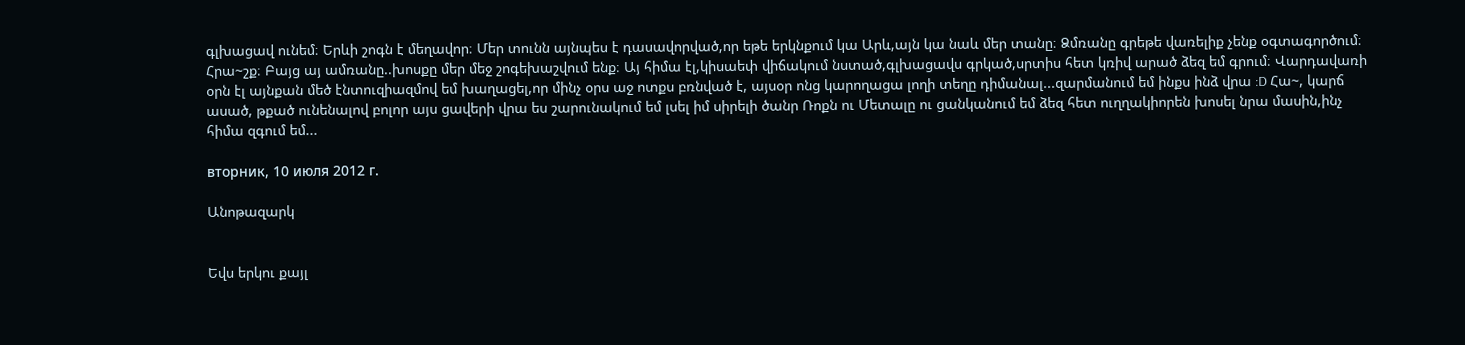գլխացավ ունեմ։ Երևի շոգն է մեղավոր։ Մեր տունն այնպես է դասավորված,որ եթե երկնքում կա Արև,այն կա նաև մեր տանը։ Ձմռանը գրեթե վառելիք չենք օգտագործում։ Հրա~շք։ Բայց այ ամռանը..խոսքը մեր մեջ շոգեխաշվում ենք։ Այ հիմա էլ,կիսաեփ վիճակում նստած,գլխացավս գրկած,սրտիս հետ կռիվ արած ձեզ եմ գրում։ Վարդավառի օրն էլ այնքան մեծ էնտուզիազմով եմ խաղացել,որ մինչ օրս աջ ոտքս բռնված է, այսօր ոնց կարողացա լողի տեղը դիմանալ...զարմանում եմ ինքս ինձ վրա :D Հա~, կարճ ասած, թքած ունենալով բոլոր այս ցավերի վրա ես շարունակում եմ լսել իմ սիրելի ծանր Ռոքն ու Մետալը ու ցանկանում եմ ձեզ հետ ուղղակիորեն խոսել նրա մասին,ինչ հիմա զգում եմ...

вторник, 10 июля 2012 г.

Անոթազարկ


Եվս երկու քայլ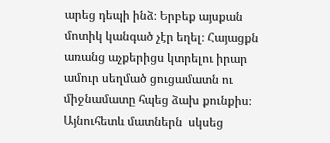արեց դեպի ինձ։ Երբեք այսքան մոտիկ կանգած չէր եղել։ Հայացքն առանց աչքերիցս կտրելու իրար ամուր սեղմած ցուցամատն ու միջնամատը հպեց ձախ քունքիս։ Այնուհետև մատներն  սկսեց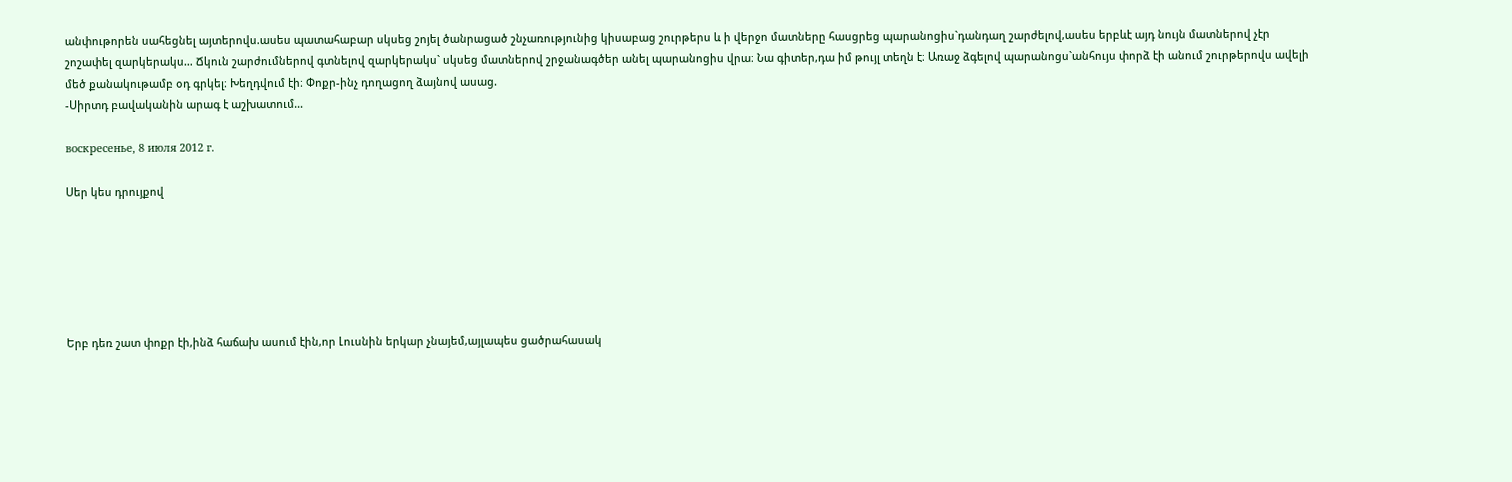անփութորեն սահեցնել այտերովս.ասես պատահաբար սկսեց շոյել ծանրացած շնչառությունից կիսաբաց շուրթերս և ի վերջո մատները հասցրեց պարանոցիս`դանդաղ շարժելով,ասես երբևէ այդ նույն մատներով չէր շոշափել զարկերակս… Ճկուն շարժումներով գտնելով զարկերակս` սկսեց մատներով շրջանագծեր անել պարանոցիս վրա։ Նա գիտեր,դա իմ թույլ տեղն է։ Առաջ ձգելով պարանոցս`անհույս փորձ էի անում շուրթերովս ավելի մեծ քանակութամբ օդ գրկել։ Խեղդվում էի։ Փոքր-ինչ դողացող ձայնով ասաց.
-Սիրտդ բավականին արագ է աշխատում…

воскресенье, 8 июля 2012 г.

Սեր կես դրույքով






Երբ դեռ շատ փոքր էի,ինձ հաճախ ասում էին,որ Լուսնին երկար չնայեմ,այլապես ցածրահասակ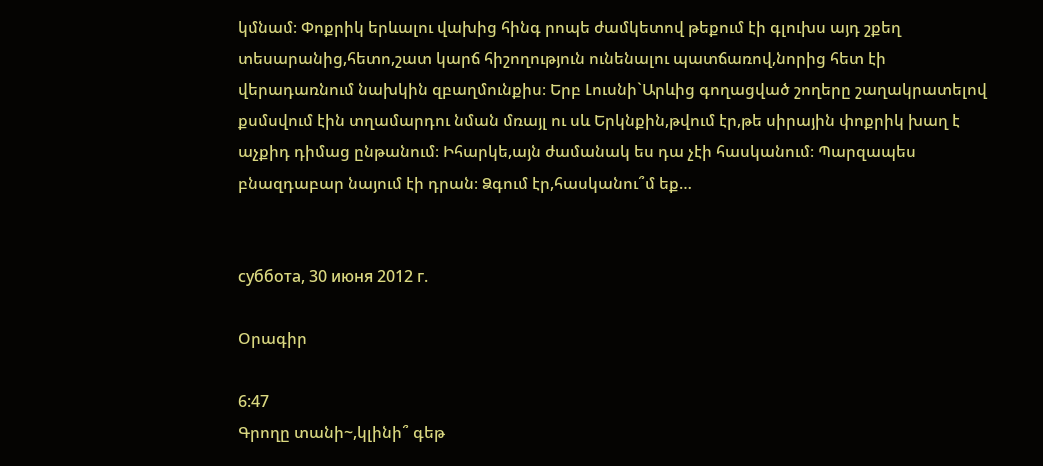կմնամ։ Փոքրիկ երևալու վախից հինգ րոպե ժամկետով թեքում էի գլուխս այդ շքեղ տեսարանից,հետո,շատ կարճ հիշողություն ունենալու պատճառով,նորից հետ էի վերադառնում նախկին զբաղմունքիս։ Երբ Լուսնի`Արևից գողացված շողերը շաղակրատելով քսմսվում էին տղամարդու նման մռայլ ու սև Երկնքին,թվում էր,թե սիրային փոքրիկ խաղ է աչքիդ դիմաց ընթանում։ Իհարկե,այն ժամանակ ես դա չէի հասկանում։ Պարզապես բնազդաբար նայում էի դրան։ Ձգում էր,հասկանու՞մ եք…


суббота, 30 июня 2012 г.

Օրագիր

6:47
Գրողը տանի~,կլինի՞ գեթ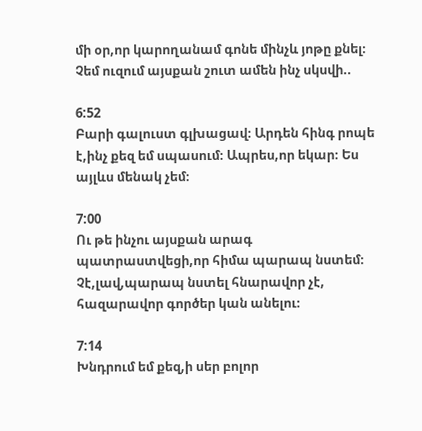մի օր,որ կարողանամ գոնե մինչև յոթը քնել։ Չեմ ուզում այսքան շուտ ամեն ինչ սկսվի..

6:52
Բարի գալուստ գլխացավ։ Արդեն հինգ րոպե է,ինչ քեզ եմ սպասում։ Ապրես,որ եկար։ Ես այլևս մենակ չեմ։

7:00
Ու թե ինչու այսքան արագ պատրաստվեցի,որ հիմա պարապ նստեմ։ Չէ,լավ,պարապ նստել հնարավոր չէ, հազարավոր գործեր կան անելու։

7:14
Խնդրում եմ քեզ,ի սեր բոլոր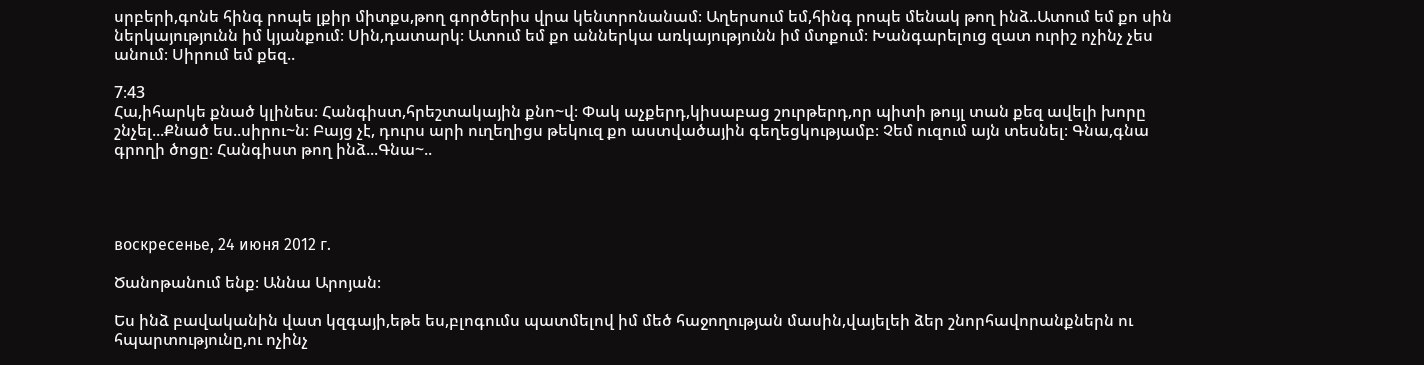սրբերի,գոնե հինգ րոպե լքիր միտքս,թող գործերիս վրա կենտրոնանամ։ Աղերսում եմ,հինգ րոպե մենակ թող ինձ..Ատում եմ քո սին ներկայությունն իմ կյանքում։ Սին,դատարկ։ Ատում եմ քո աններկա առկայությունն իմ մտքում։ Խանգարելուց զատ ուրիշ ոչինչ չես անում։ Սիրում եմ քեզ..

7։43
Հա,իհարկե քնած կլինես։ Հանգիստ,հրեշտակային քնո~վ։ Փակ աչքերդ,կիսաբաց շուրթերդ,որ պիտի թույլ տան քեզ ավելի խորը շնչել...Քնած ես..սիրու~ն։ Բայց չէ, դուրս արի ուղեղիցս թեկուզ քո աստվածային գեղեցկությամբ։ Չեմ ուզում այն տեսնել։ Գնա,գնա գրողի ծոցը։ Հանգիստ թող ինձ...Գնա~..




воскресенье, 24 июня 2012 г.

Ծանոթանում ենք։ Աննա Արոյան։

Ես ինձ բավականին վատ կզգայի,եթե ես,բլոգումս պատմելով իմ մեծ հաջողության մասին,վայելեի ձեր շնորհավորանքներն ու հպարտությունը,ու ոչինչ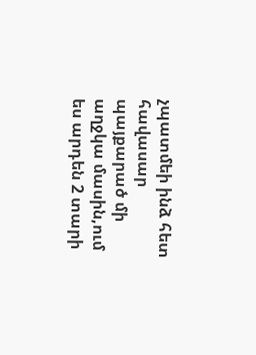չպատմեի ինձ հետ հավասար պայքարած մի աղջկա մասին,ում ես արդեն 2 տարի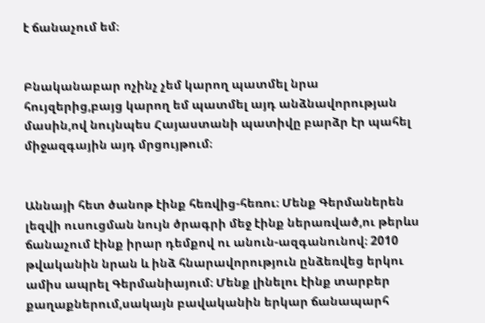է ճանաչում եմ։


Բնականաբար ոչինչ չեմ կարող պատմել նրա հույզերից,բայց կարող եմ պատմել այդ անձնավորության մասին,ով նույնպես Հայաստանի պատիվը բարձր էր պահել միջազգային այդ մրցույթում։


Աննայի հետ ծանոթ էինք հեռվից-հեռու։ Մենք Գերմաներեն լեզվի ուսուցման նույն ծրագրի մեջ էինք ներառված,ու թերևս ճանաչում էինք իրար դեմքով ու անուն-ազգանունով։ 2010 թվականին նրան և ինձ հնարավորություն ընձեռվեց երկու ամիս ապրել Գերմանիայում։ Մենք լինելու էինք տարբեր քաղաքներում,սակայն բավականին երկար ճանապարհ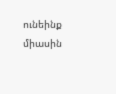ունեինք միասին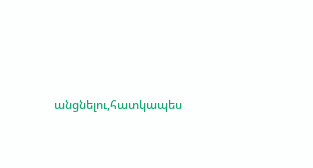անցնելու,հատկապես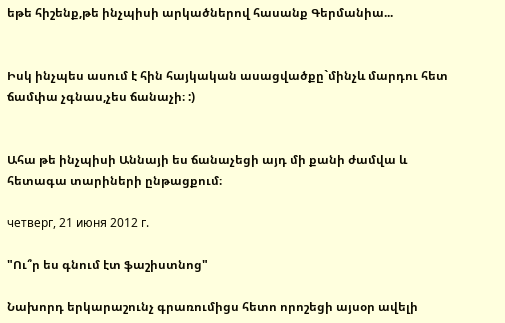եթե հիշենք,թե ինչպիսի արկածներով հասանք Գերմանիա...


Իսկ ինչպես ասում է հին հայկական ասացվածքը`մինչև մարդու հետ ճամփա չգնաս,չես ճանաչի։ :)


Ահա թե ինչպիսի Աննայի ես ճանաչեցի այդ մի քանի ժամվա և հետագա տարիների ընթացքում։

четверг, 21 июня 2012 г.

"Ու՞ր ես գնում էտ ֆաշիստնոց"

Նախորդ երկարաշունչ գրառումիցս հետո որոշեցի այսօր ավելի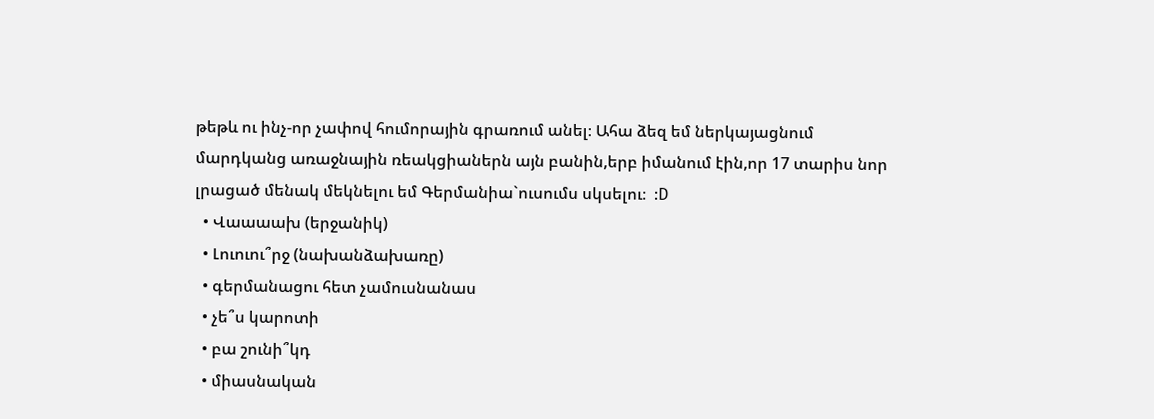թեթև ու ինչ-որ չափով հումորային գրառում անել։ Ահա ձեզ եմ ներկայացնում մարդկանց առաջնային ռեակցիաներն այն բանին,երբ իմանում էին,որ 17 տարիս նոր լրացած մենակ մեկնելու եմ Գերմանիա`ուսումս սկսելու։  :D
  • Վաաաախ (երջանիկ)
  • Լուուու՞րջ (նախանձախառը)
  • գերմանացու հետ չամուսնանաս
  • չե՞ս կարոտի
  • բա շունի՞կդ
  • միասնական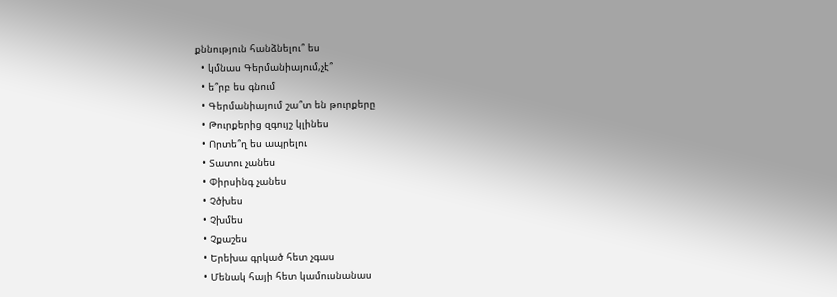քննություն հանձնելու՞ ես
  • կմնաս Գերմանիայում,չէ՞
  • ե՞րբ ես գնում
  • Գերմանիայում շա՞տ են թուրքերը
  • Թուրքերից զգույշ կլինես
  • Որտե՞ղ ես ապրելու
  • Տատու չանես
  • Փիրսինգ չանես
  • Չծխես
  • Չխմես
  • Չքաշես
  • Երեխա գրկած հետ չգաս
  • Մենակ հայի հետ կամուսնանաս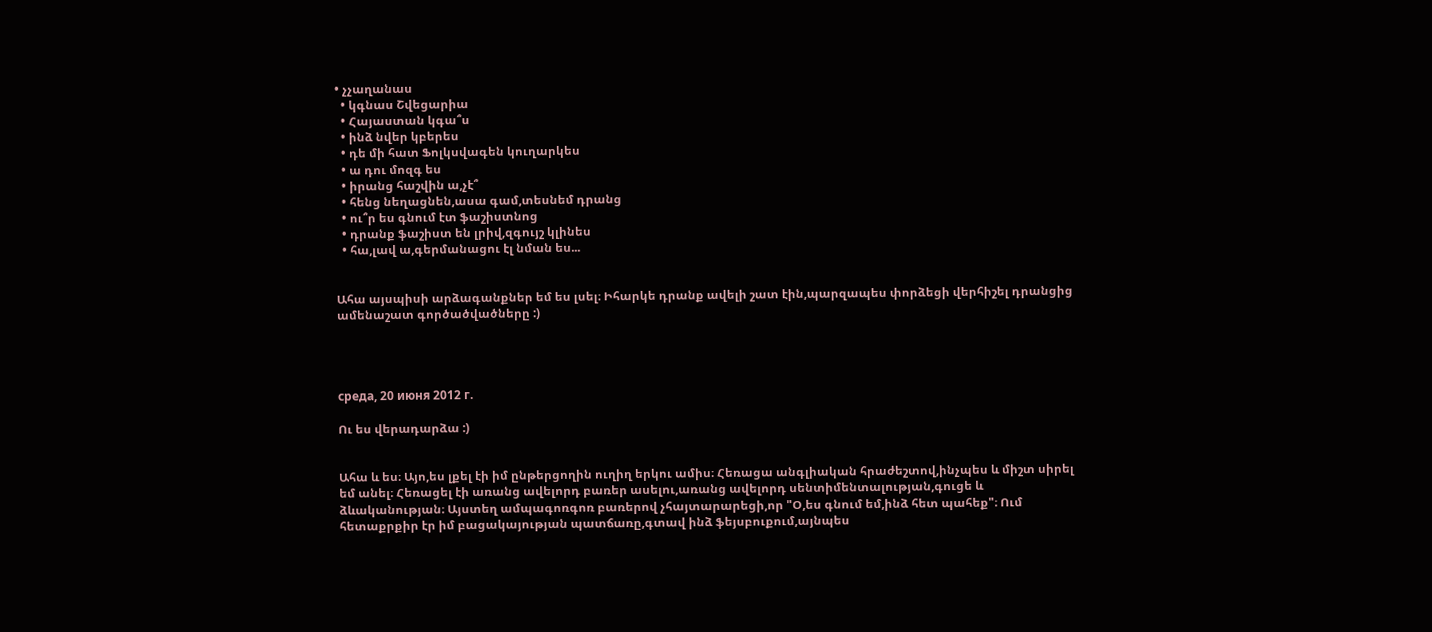• չչաղանաս
  • կգնաս Շվեցարիա
  • Հայաստան կգա՞ս
  • ինձ նվեր կբերես
  • դե մի հատ Ֆոլկսվագեն կուղարկես
  • ա դու մոզգ ես
  • իրանց հաշվին ա,չէ՞
  • հենց նեղացնեն,ասա գամ,տեսնեմ դրանց
  • ու՞ր ես գնում էտ ֆաշիստնոց
  • դրանք ֆաշիստ են լրիվ,զգույշ կլինես
  • հա,լավ ա,գերմանացու էլ նման ես...


Ահա այսպիսի արձագանքներ եմ ես լսել։ Իհարկե դրանք ավելի շատ էին,պարզապես փորձեցի վերհիշել դրանցից ամենաշատ գործածվածները :)




среда, 20 июня 2012 г.

Ու ես վերադարձա :)


Ահա և ես։ Այո,ես լքել էի իմ ընթերցողին ուղիղ երկու ամիս։ Հեռացա անգլիական հրաժեշտով,ինչպես և միշտ սիրել եմ անել։ Հեռացել էի առանց ավելորդ բառեր ասելու,առանց ավելորդ սենտիմենտալության,գուցե և ձևականության։ Այստեղ ամպագոռգոռ բառերով չհայտարարեցի,որ "Օ,ես գնում եմ,ինձ հետ պահեք"։ Ում հետաքրքիր էր իմ բացակայության պատճառը,գտավ ինձ ֆեյսբուքում,այնպես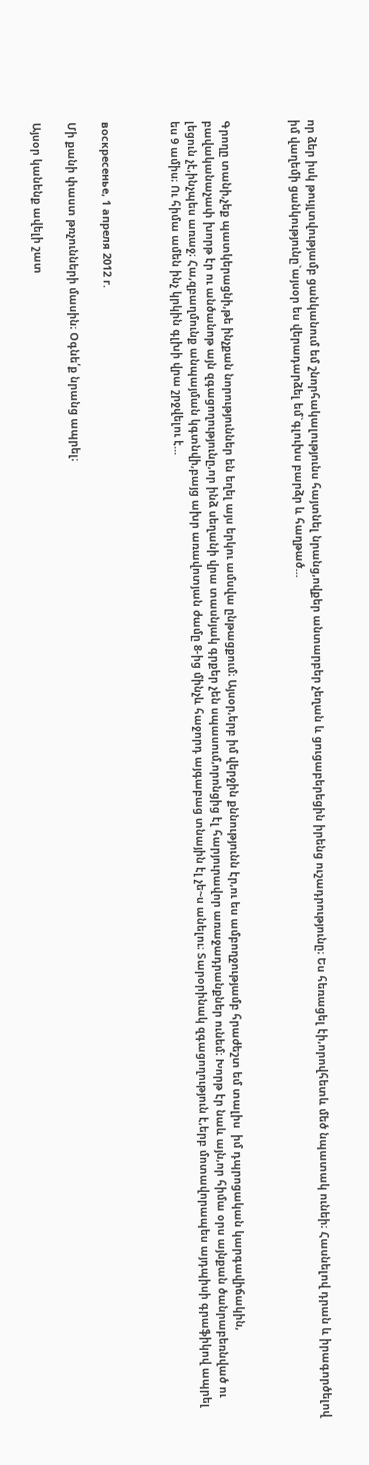որ ձեր իսկ թույլտվությամբ ցանկանում եմ շնորհակալությունս հայտնել նրանց,ովքեր անտարբեր չեղան և ցուցաբերեցին իրենց ուշադրությունը։ Ես հեռացել էի,որովհետև մեծ նպատակ ունեի։ Հասնելով դրան և իրագործելով իմ վաղեմի ցանկությունը`այսօր ես վերադարձել եմ`գլուխս բարձր և հաղթած...



Գրողը տանի,չեք պատկերացնի,թե ինչքան նորություններ են եղել այս երկու ամսվա ընթացքում։ Այսօր,երբ իմ վերջին քննությունն էր,ու ես ամբողջությամբ հրաժեշտ եմ տալիս  իմ դպրոցական կարգավիճակին, բավականաչափ խորթ էր ու անծանոթ այն զգացողությունը,որ ինձ սեղանի վրա տասնյակ գրքեր չեն սպասում,որոնցից էլ հարյուրավոր առաջադրանքներ ունեմ։ Խորթ էր նաև այն,որ հիմա օրս այնքան ծանրաբեռնված ու լեցուն չէ,ինչպես առաջ։ Հա,զբաղմունք անպայման կգտնվի,բայց ախր առավոտյան ժամը 8-ից մինչև հաջորդ այգաբաց տնային էլ չե~ս անելու։ Տարօրինակ զգացողություն է,երբ մոտավորապես այդպիսի գրաֆիկով ապրել ես 9 ամիս։ Ու հիմա ամեն ինչ կրկին գլխի վրա շրջվելու է...



воскресенье, 1 апреля 2012 г.

Մի քանի փաստ թռչունների մասին։ Օգնե՛ք նրանց ապրել։

Այսօր կանենք ավելի շատ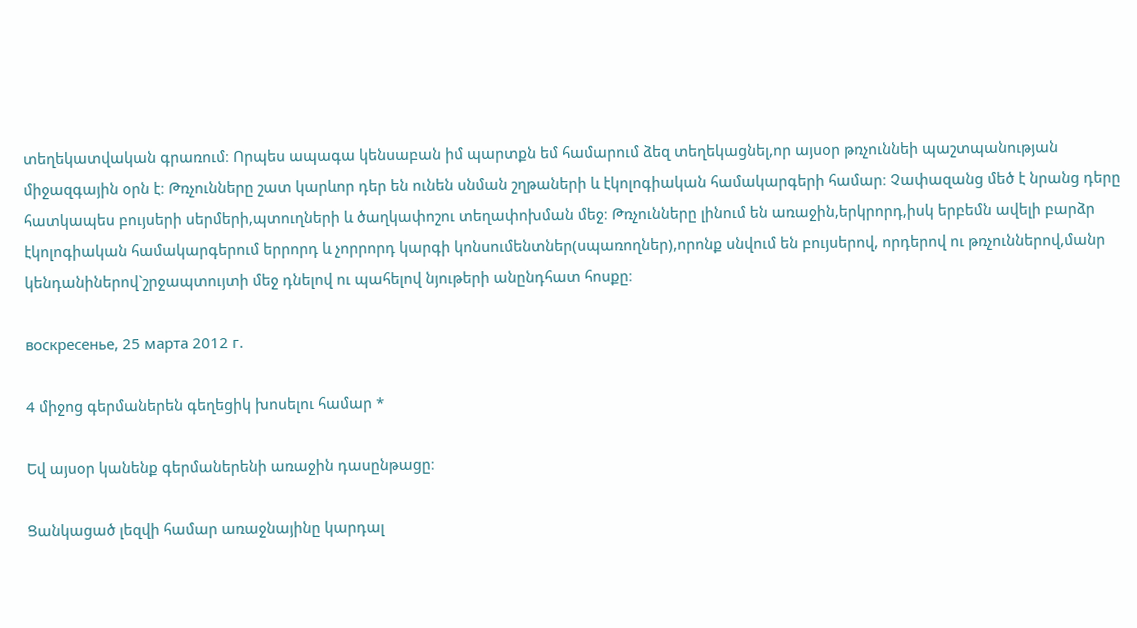տեղեկատվական գրառում։ Որպես ապագա կենսաբան իմ պարտքն եմ համարում ձեզ տեղեկացնել,որ այսօր թռչուննեի պաշտպանության միջազգային օրն է։ Թռչունները շատ կարևոր դեր են ունեն սնման շղթաների և էկոլոգիական համակարգերի համար։ Չափազանց մեծ է նրանց դերը հատկապես բույսերի սերմերի,պտուղների և ծաղկափոշու տեղափոխման մեջ։ Թռչունները լինում են առաջին,երկրորդ,իսկ երբեմն ավելի բարձր էկոլոգիական համակարգերում երրորդ և չորրորդ կարգի կոնսումենտներ(սպառողներ),որոնք սնվում են բույսերով, որդերով ու թռչուններով,մանր կենդանիներով`շրջապտույտի մեջ դնելով ու պահելով նյութերի անընդհատ հոսքը։

воскресенье, 25 марта 2012 г.

4 միջոց գերմաներեն գեղեցիկ խոսելու համար *

Եվ այսօր կանենք գերմաներենի առաջին դասընթացը։

Ցանկացած լեզվի համար առաջնայինը կարդալ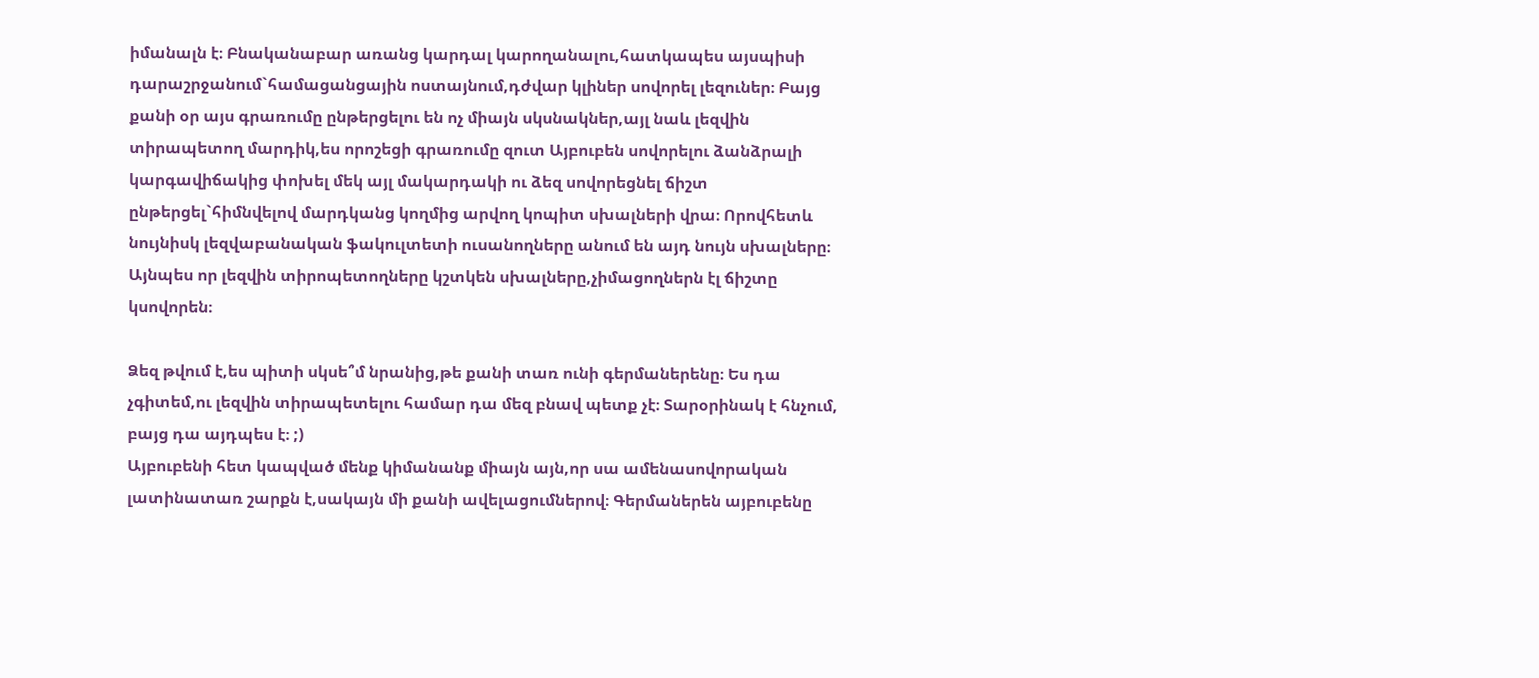իմանալն է։ Բնականաբար առանց կարդալ կարողանալու,հատկապես այսպիսի դարաշրջանում`համացանցային ոստայնում,դժվար կլիներ սովորել լեզուներ։ Բայց քանի օր այս գրառումը ընթերցելու են ոչ միայն սկսնակներ,այլ նաև լեզվին տիրապետող մարդիկ,ես որոշեցի գրառումը զուտ Այբուբեն սովորելու ձանձրալի կարգավիճակից փոխել մեկ այլ մակարդակի ու ձեզ սովորեցնել ճիշտ ընթերցել`հիմնվելով մարդկանց կողմից արվող կոպիտ սխալների վրա։ Որովհետև նույնիսկ լեզվաբանական ֆակուլտետի ուսանողները անում են այդ նույն սխալները։ Այնպես որ լեզվին տիրոպետողները կշտկեն սխալները,չիմացողներն էլ ճիշտը կսովորեն։

Ձեզ թվում է,ես պիտի սկսե՞մ նրանից,թե քանի տառ ունի գերմաներենը։ Ես դա չգիտեմ,ու լեզվին տիրապետելու համար դա մեզ բնավ պետք չէ։ Տարօրինակ է հնչում, բայց դա այդպես է։ ;)
Այբուբենի հետ կապված մենք կիմանանք միայն այն,որ սա ամենասովորական լատինատառ շարքն է,սակայն մի քանի ավելացումներով։ Գերմաներեն այբուբենը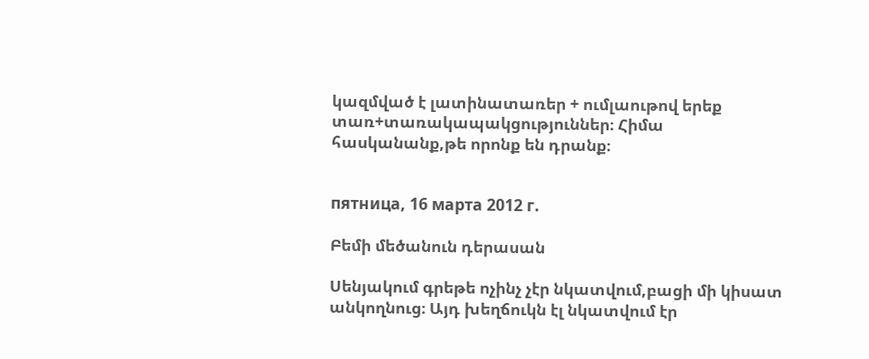կազմված է լատինատառեր + ումլաութով երեք տառ+տառակապակցություններ։ Հիմա հասկանանք,թե որոնք են դրանք։


пятница, 16 марта 2012 г.

Բեմի մեծանուն դերասան

Սենյակում գրեթե ոչինչ չէր նկատվում,բացի մի կիսատ անկողնուց։ Այդ խեղճուկն էլ նկատվում էր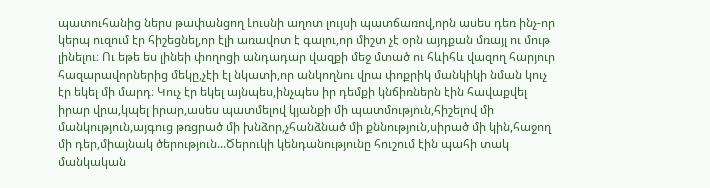պատուհանից ներս թափանցող Լուսնի աղոտ լույսի պատճառով,որն ասես դեռ ինչ-որ կերպ ուզում էր հիշեցնել,որ էլի առավոտ է գալու,որ միշտ չէ օրն այդքան մռայլ ու մութ լինելու։ Ու եթե ես լինեի փողոցի անդադար վազքի մեջ մտած ու հևիհև վազող հարյուր հազարավորներից մեկը,չէի էլ նկատի,որ անկողնու վրա փոքրիկ մանկիկի նման կուչ էր եկել մի մարդ։ Կուչ էր եկել այնպես,ինչպես իր դեմքի կնճիռներն էին հավաքվել իրար վրա,կպել իրար,ասես պատմելով կյանքի մի պատմություն,հիշելով մի մանկություն,այգուց թռցրած մի խնձոր,չհանձնած մի քննություն,սիրած մի կին,հաջող մի դեր,միայնակ ծերություն...Ծերուկի կենդանությունը հուշում էին պահի տակ մանկական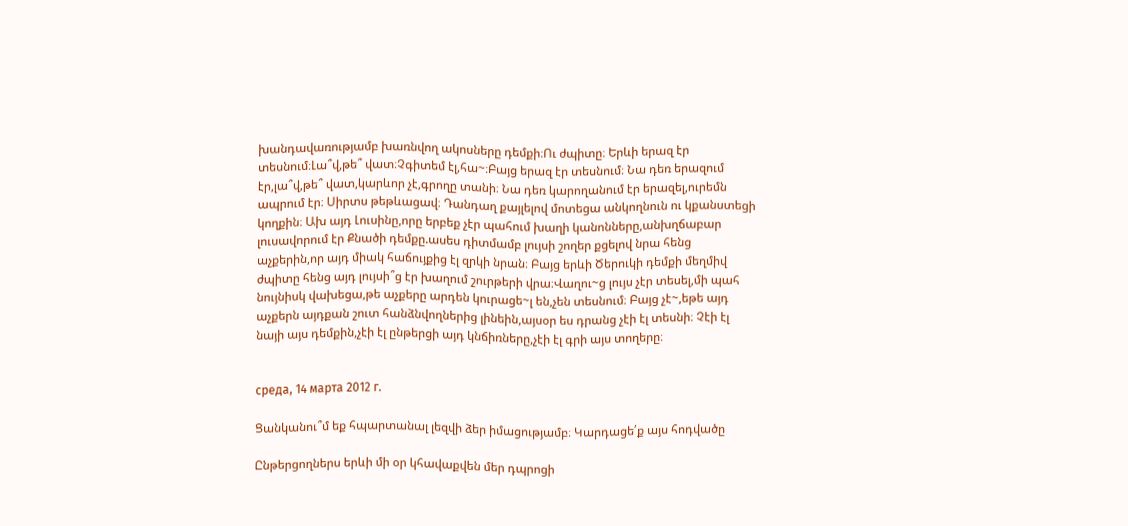խանդավառությամբ խառնվող ակոսները դեմքի։Ու ժպիտը։ Երևի երազ էր տեսնում։Լա՞վ,թե՞ վատ։Չգիտեմ էլ,հա~։Բայց երազ էր տեսնում։ Նա դեռ երազում էր,լա՞վ,թե՞ վատ,կարևոր չէ,գրողը տանի։ Նա դեռ կարողանում էր երազել,ուրեմն ապրում էր։ Սիրտս թեթևացավ։ Դանդաղ քայլելով մոտեցա անկողնուն ու կքանստեցի կողքին։ Ախ այդ Լուսինը,որը երբեք չէր պահում խաղի կանոնները,անխղճաբար լուսավորում էր Քնածի դեմքը.ասես դիտմամբ լույսի շողեր քցելով նրա հենց աչքերին,որ այդ միակ հաճույքից էլ զրկի նրան։ Բայց երևի Ծերուկի դեմքի մեղմիվ ժպիտը հենց այդ լույսի՞ց էր խաղում շուրթերի վրա։Վաղու~ց լույս չէր տեսել,մի պահ նույնիսկ վախեցա,թե աչքերը արդեն կուրացե~լ են,չեն տեսնում։ Բայց չէ~,եթե այդ աչքերն այդքան շուտ հանձնվողներից լինեին,այսօր ես դրանց չէի էլ տեսնի։ Չէի էլ նայի այս դեմքին,չէի էլ ընթերցի այդ կնճիռները,չէի էլ գրի այս տողերը։


среда, 14 марта 2012 г.

Ցանկանու՞մ եք հպարտանալ լեզվի ձեր իմացությամբ։ Կարդացե՛ք այս հոդվածը

Ընթերցողներս երևի մի օր կհավաքվեն մեր դպրոցի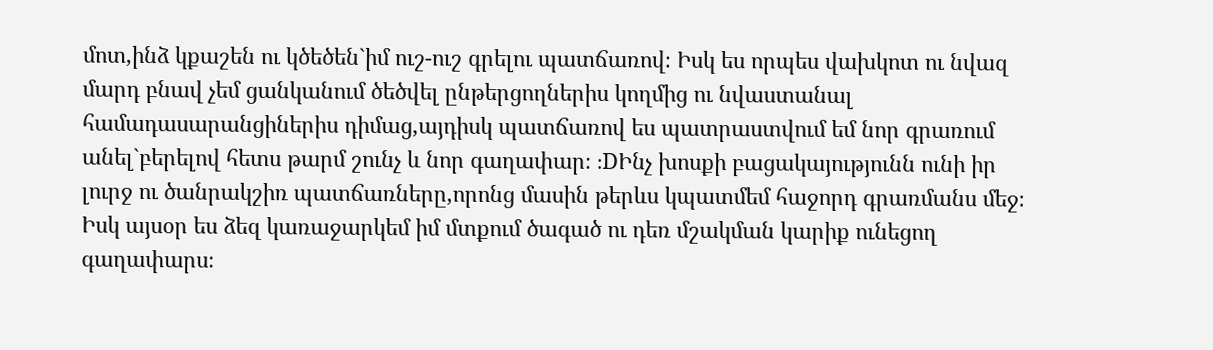մոտ,ինձ կքաշեն ու կծեծեն`իմ ուշ-ուշ գրելու պատճառով։ Իսկ ես որպես վախկոտ ու նվազ մարդ բնավ չեմ ցանկանում ծեծվել ընթերցողներիս կողմից ու նվաստանալ համադասարանցիներիս դիմաց,այդիսկ պատճառով ես պատրաստվում եմ նոր գրառում անել`բերելով հետս թարմ շունչ և նոր գաղափար։ :DԻնչ խոսքի բացակայությունն ունի իր լուրջ ու ծանրակշիռ պատճառները,որոնց մասին թերևս կպատմեմ հաջորդ գրառմանս մեջ։ Իսկ այսօր ես ձեզ կառաջարկեմ իմ մտքում ծագած ու դեռ մշակման կարիք ունեցող գաղափարս։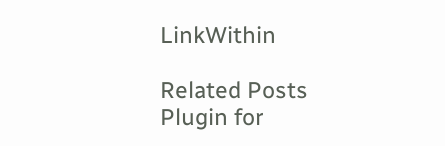LinkWithin

Related Posts Plugin for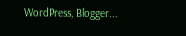WordPress, Blogger...